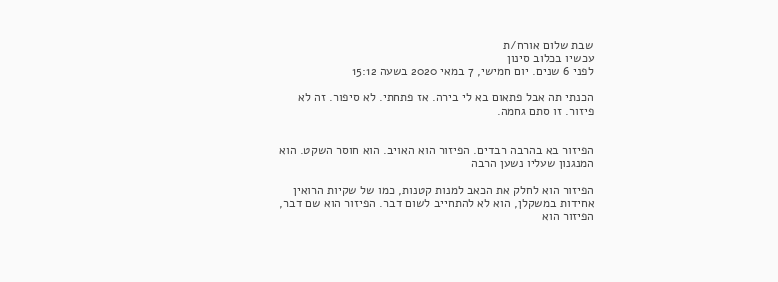שבת שלום אורח/ת
עכשיו בכלוב סינון
לפני 6 שנים. יום חמישי, 7 במאי 2020 בשעה 15:12

הכנתי תה אבל פתאום בא לי בירה. אז פתחתי. לא סיפור. זה לא פיזור. זו סתם גחמה.


הפיזור בא בהרבה רבדים. הפיזור הוא האויב. הוא חוסר השקט. הוא המנגנון שעליו נשען הרבה

הפיזור הוא לחלק את הכאב למנות קטנות, כמו של שקיות הרואין אחידות במשקלן, הוא לא להתחייב לשום דבר. הפיזור הוא שם דבר, הפיזור הוא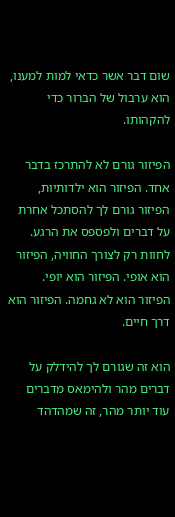שום דבר אשר כדאי למות למענו, הוא ערבול של הברור כדי להקהותו.

הפיזור גורם לא להתרכז בדבר אחד. הפיזור הוא ילדותיות, הפיזור גורם לך להסתכל אחרת על דברים ולפספס את הרגע. לחוות רק לצורך החוויה, הפיזור הוא אופי. הפיזור הוא יופי. הפיזור הוא לא גחמה. הפיזור הוא דרך חיים.

הוא זה שגורם לך להידלק על דברים מהר ולהימאס מדברים עוד יותר מהר, זה שמהדהד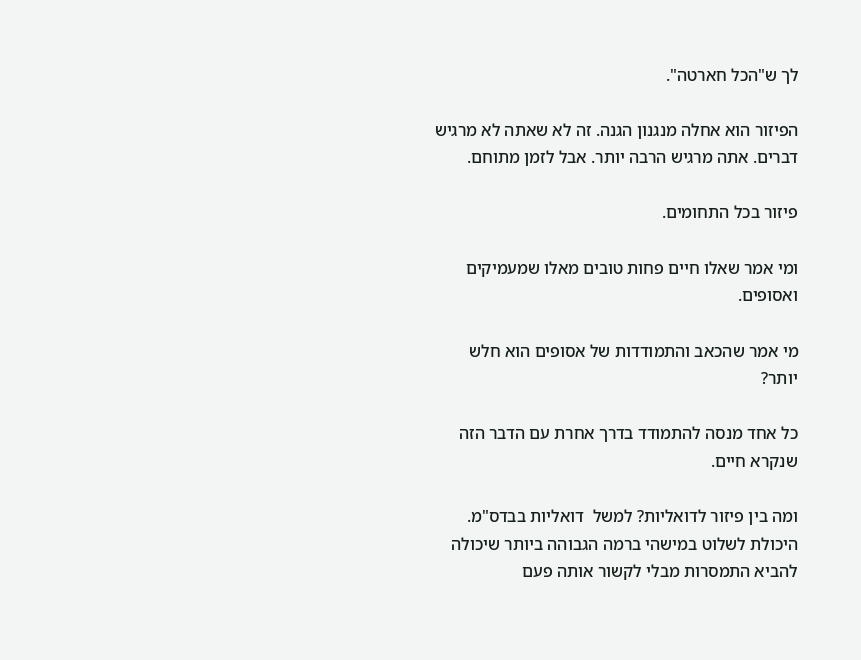לך ש"הכל חארטה".

הפיזור הוא אחלה מנגנון הגנה. זה לא שאתה לא מרגיש דברים. אתה מרגיש הרבה יותר. אבל לזמן מתוחם.

פיזור בכל התחומים.

ומי אמר שאלו חיים פחות טובים מאלו שמעמיקים ואסופים.

מי אמר שהכאב והתמודדות של אסופים הוא חלש יותר?

כל אחד מנסה להתמודד בדרך אחרת עם הדבר הזה שנקרא חיים.

ומה בין פיזור לדואליות? למשל  דואליות בבדס"מ. היכולת לשלוט במישהי ברמה הגבוהה ביותר שיכולה להביא התמסרות מבלי לקשור אותה פעם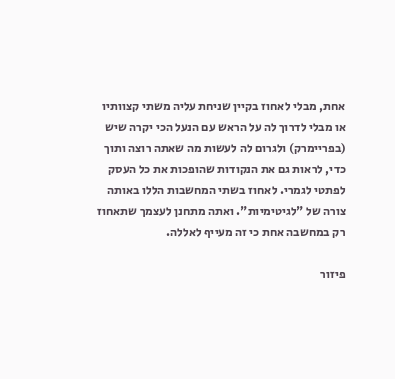אחת, מבלי לאחוז בקיין שניחת עליה משתי קצוותיו או מבלי לדרוך לה על הראש עם הנעל הכי יקרה שיש (בפריימרק) ולגרום לה לעשות מה שאתה רוצה ותוך כדי, לראות גם את הנקודות שהופכות את כל העסק לפתטי לגמרי. לאחוז בשתי המחשבות הללו באותה צורה של "לגיטימיות". ואתה מתחנן לעצמך שתאחוז רק במחשבה אחת כי זה מעייף לאללה.

פיזור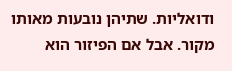ודואליות. שתיהן נובעות מאותו מקור. אבל אם הפיזור הוא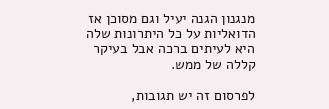מנגנון הגנה יעיל וגם מסוכן אז הדואליות על כל היתרונות שלה היא לעיתים ברכה אבל בעיקר קללה של ממש.

לפרסום זה יש תגובות,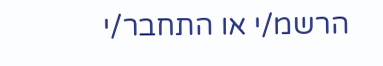הרשמ/י או התחבר/י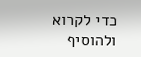כדי לקרוא ולהוסיף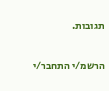תגובות.

הרשמ/י התחבר/י